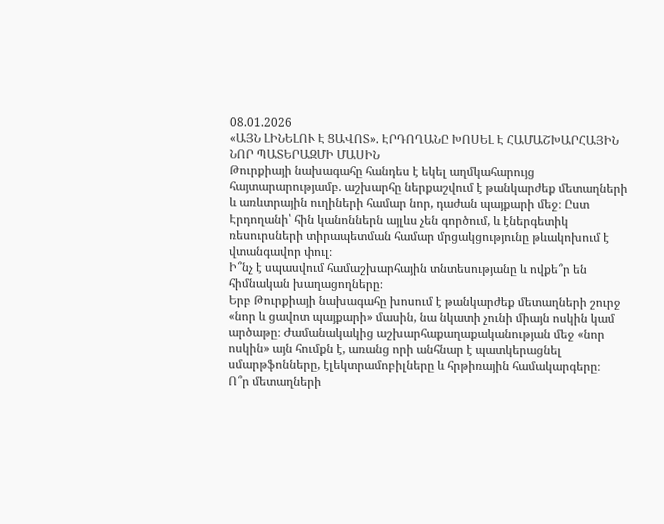08.01.2026
«ԱՅՆ ԼԻՆԵԼՈՒ Է ՑԱՎՈՏ». ԷՐԴՈՂԱՆԸ ԽՈՍԵԼ Է ՀԱՄԱՇԽԱՐՀԱՅԻՆ ՆՈՐ ՊԱՏԵՐԱԶՄԻ ՄԱՍԻՆ
Թուրքիայի նախագահը հանդես է եկել աղմկահարույց հայտարարությամբ. աշխարհը ներքաշվում է թանկարժեք մետաղների և առևտրային ուղիների համար նոր, դաժան պայքարի մեջ։ Ըստ Էրդողանի՝ հին կանոններն այլևս չեն գործում, և էներգետիկ ռեսուրսների տիրապետման համար մրցակցությունը թևակոխում է վտանգավոր փուլ։
Ի՞նչ է սպասվում համաշխարհային տնտեսությանը և ովքե՞ր են հիմնական խաղացողները։
Երբ Թուրքիայի նախագահը խոսում է թանկարժեք մետաղների շուրջ «նոր և ցավոտ պայքարի» մասին, նա նկատի չունի միայն ոսկին կամ արծաթը։ Ժամանակակից աշխարհաքաղաքականության մեջ «նոր ոսկին» այն հումքն է, առանց որի անհնար է պատկերացնել սմարթֆոնները, էլեկտրամոբիլները և հրթիռային համակարգերը։
Ո՞ր մետաղների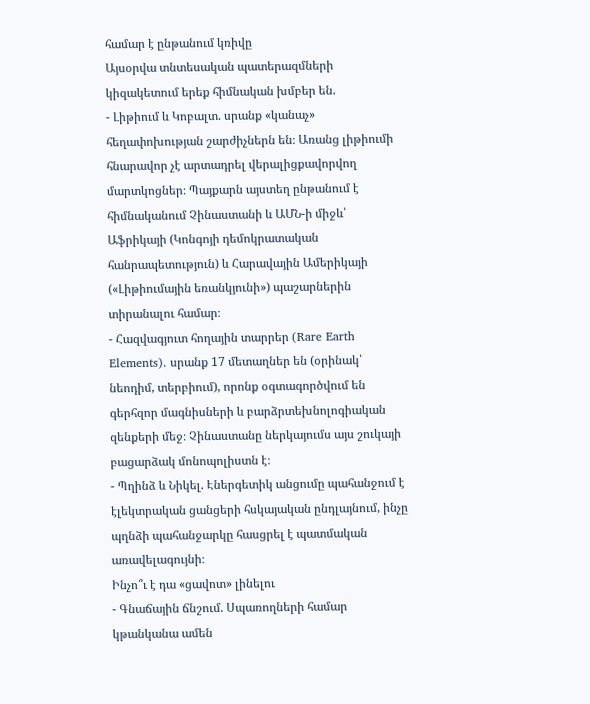համար է ընթանում կռիվը
Այսօրվա տնտեսական պատերազմների կիզակետում երեք հիմնական խմբեր են.
- Լիթիում և Կոբալտ. սրանք «կանաչ» հեղափոխության շարժիչներն են։ Առանց լիթիումի հնարավոր չէ արտադրել վերալիցքավորվող մարտկոցներ։ Պայքարն այստեղ ընթանում է հիմնականում Չինաստանի և ԱՄՆ-ի միջև՝ Աֆրիկայի (Կոնգոյի դեմոկրատական հանրապետություն) և Հարավային Ամերիկայի («Լիթիումային եռանկյունի») պաշարներին տիրանալու համար։
- Հազվագյուտ հողային տարրեր (Rare Earth Elements). սրանք 17 մետաղներ են (օրինակ՝ նեոդիմ, տերբիում), որոնք օգտագործվում են գերհզոր մագնիսների և բարձրտեխնոլոգիական զենքերի մեջ։ Չինաստանը ներկայումս այս շուկայի բացարձակ մոնոպոլիստն է։
- Պղինձ և Նիկել. Էներգետիկ անցումը պահանջում է էլեկտրական ցանցերի հսկայական ընդլայնում, ինչը պղնձի պահանջարկը հասցրել է պատմական առավելագույնի։
Ինչո՞ւ է դա «ցավոտ» լինելու
- Գնաճային ճնշում. Սպառողների համար կթանկանա ամեն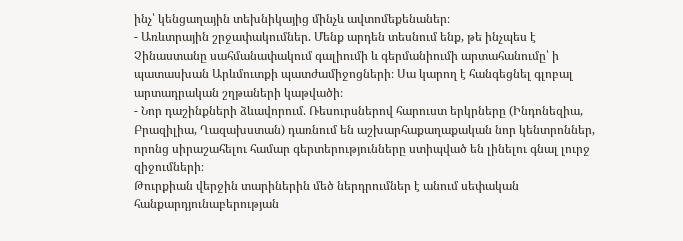ինչ՝ կենցաղային տեխնիկայից մինչև ավտոմեքենաներ։
- Առևտրային շրջափակումներ. Մենք արդեն տեսնում ենք, թե ինչպես է Չինաստանը սահմանափակում գալիումի և գերմանիումի արտահանումը՝ ի պատասխան Արևմուտքի պատժամիջոցների։ Սա կարող է հանգեցնել գլոբալ արտադրական շղթաների կաթվածի։
- Նոր դաշինքների ձևավորում. Ռեսուրսներով հարուստ երկրները (Ինդոնեզիա, Բրազիլիա, Ղազախստան) դառնում են աշխարհաքաղաքական նոր կենտրոններ, որոնց սիրաշահելու համար գերտերությունները ստիպված են լինելու գնալ լուրջ զիջումների։
Թուրքիան վերջին տարիներին մեծ ներդրումներ է անում սեփական հանքարդյունաբերության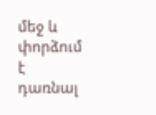մեջ և փորձում է դառնալ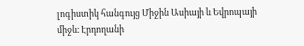լոգիստիկ հանգույց Միջին Ասիայի և Եվրոպայի միջև։ Էրդողանի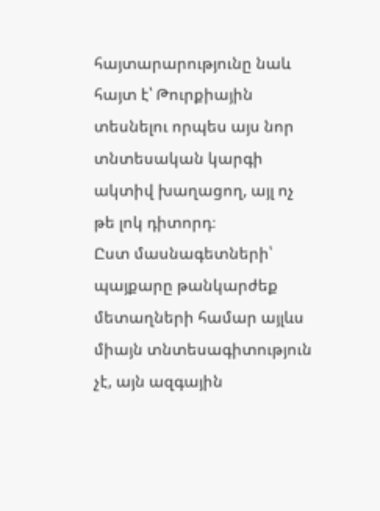հայտարարությունը նաև հայտ է՝ Թուրքիային տեսնելու որպես այս նոր տնտեսական կարգի ակտիվ խաղացող, այլ ոչ թե լոկ դիտորդ։
Ըստ մասնագետների՝ պայքարը թանկարժեք մետաղների համար այլևս միայն տնտեսագիտություն չէ, այն ազգային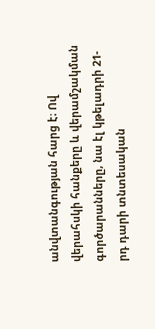անվտանգության հարց է։ Ով վերահսկի հանքերը և վերամշակման գործարանները, նա էլ կթելադրի 21-րդ դարի տնտեսական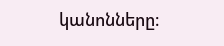կանոնները։